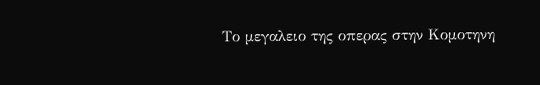Το μεγαλειο της οπερας στην Κομοτηνη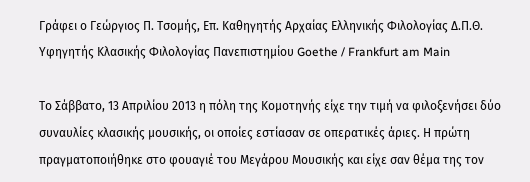Γράφει ο Γεώργιος Π. Τσομής, Επ. Καθηγητής Αρχαίας Ελληνικής Φιλολογίας Δ.Π.Θ. Υφηγητής Κλασικής Φιλολογίας Πανεπιστημίου Goethe / Frankfurt am Main

Το Σάββατο, 13 Απριλίου 2013 η πόλη της Κομοτηνής είχε την τιμή να φιλοξενήσει δύο συναυλίες κλασικής μουσικής, οι οποίες εστίασαν σε οπερατικές άριες. Η πρώτη πραγματοποιήθηκε στο φουαγιέ του Μεγάρου Μουσικής και είχε σαν θέμα της τον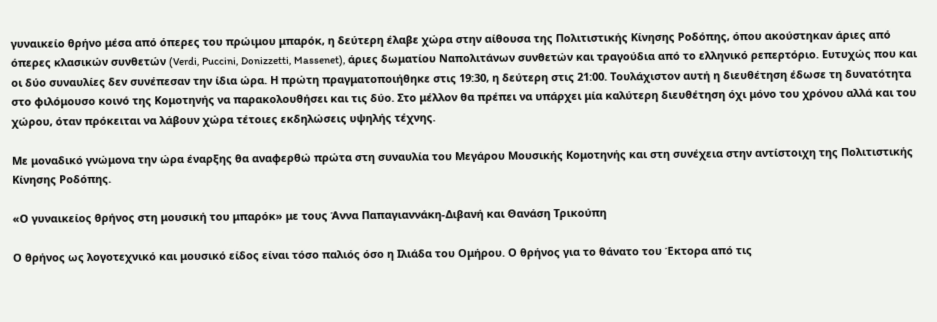γυναικείο θρήνο μέσα από όπερες του πρώιμου μπαρόκ, η δεύτερη έλαβε χώρα στην αίθουσα της Πολιτιστικής Κίνησης Ροδόπης, όπου ακούστηκαν άριες από όπερες κλασικών συνθετών (Verdi, Puccini, Donizzetti, Massenet), άριες δωματίου Ναπολιτάνων συνθετών και τραγούδια από το ελληνικό ρεπερτόριο. Ευτυχώς που και οι δύο συναυλίες δεν συνέπεσαν την ίδια ώρα. Η πρώτη πραγματοποιήθηκε στις 19:30, η δεύτερη στις 21:00. Τουλάχιστον αυτή η διευθέτηση έδωσε τη δυνατότητα στο φιλόμουσο κοινό της Κομοτηνής να παρακολουθήσει και τις δύο. Στο μέλλον θα πρέπει να υπάρχει μία καλύτερη διευθέτηση όχι μόνο του χρόνου αλλά και του χώρου, όταν πρόκειται να λάβουν χώρα τέτοιες εκδηλώσεις υψηλής τέχνης.

Με μοναδικό γνώμονα την ώρα έναρξης θα αναφερθώ πρώτα στη συναυλία του Μεγάρου Μουσικής Κομοτηνής και στη συνέχεια στην αντίστοιχη της Πολιτιστικής Κίνησης Ροδόπης.

«Ο γυναικείος θρήνος στη μουσική του μπαρόκ» με τους Άννα Παπαγιαννάκη-Διβανή και Θανάση Τρικούπη

Ο θρήνος ως λογοτεχνικό και μουσικό είδος είναι τόσο παλιός όσο η Ιλιάδα του Ομήρου. Ο θρήνος για το θάνατο του Έκτορα από τις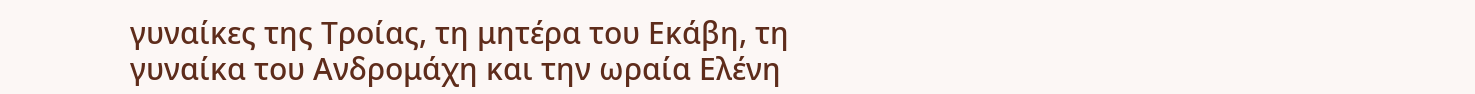γυναίκες της Τροίας, τη μητέρα του Εκάβη, τη γυναίκα του Ανδρομάχη και την ωραία Ελένη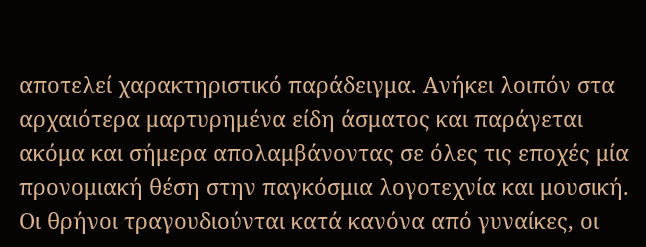αποτελεί χαρακτηριστικό παράδειγμα. Ανήκει λοιπόν στα αρχαιότερα μαρτυρημένα είδη άσματος και παράγεται ακόμα και σήμερα απολαμβάνοντας σε όλες τις εποχές μία προνομιακή θέση στην παγκόσμια λογοτεχνία και μουσική. Οι θρήνοι τραγουδιούνται κατά κανόνα από γυναίκες, οι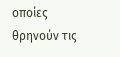οποίες θρηνούν τις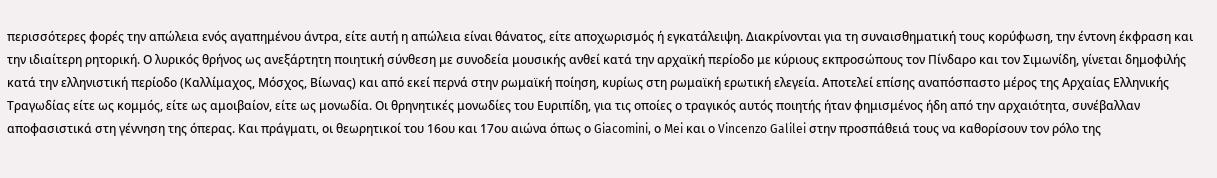περισσότερες φορές την απώλεια ενός αγαπημένου άντρα, είτε αυτή η απώλεια είναι θάνατος, είτε αποχωρισμός ή εγκατάλειψη. Διακρίνονται για τη συναισθηματική τους κορύφωση, την έντονη έκφραση και την ιδιαίτερη ρητορική. Ο λυρικός θρήνος ως ανεξάρτητη ποιητική σύνθεση με συνοδεία μουσικής ανθεί κατά την αρχαϊκή περίοδο με κύριους εκπροσώπους τον Πίνδαρο και τον Σιμωνίδη, γίνεται δημοφιλής κατά την ελληνιστική περίοδο (Καλλίμαχος, Μόσχος, Βίωνας) και από εκεί περνά στην ρωμαϊκή ποίηση, κυρίως στη ρωμαϊκή ερωτική ελεγεία. Αποτελεί επίσης αναπόσπαστο μέρος της Αρχαίας Ελληνικής Τραγωδίας είτε ως κομμός, είτε ως αμοιβαίον, είτε ως μονωδία. Οι θρηνητικές μονωδίες του Ευριπίδη, για τις οποίες ο τραγικός αυτός ποιητής ήταν φημισμένος ήδη από την αρχαιότητα, συνέβαλλαν αποφασιστικά στη γέννηση της όπερας. Και πράγματι, οι θεωρητικοί του 16ου και 17ου αιώνα όπως ο Giacomini, ο Mei και ο Vincenzo Galilei στην προσπάθειά τους να καθορίσουν τον ρόλο της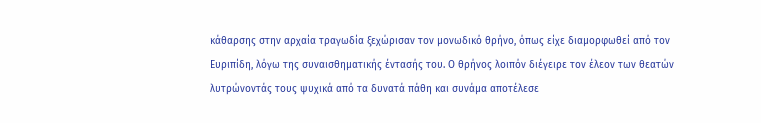κάθαρσης στην αρχαία τραγωδία ξεχώρισαν τον μονωδικό θρήνο, όπως είχε διαμορφωθεί από τον Ευριπίδη, λόγω της συναισθηματικής έντασής του. Ο θρήνος λοιπόν διέγειρε τον έλεον των θεατών λυτρώνοντάς τους ψυχικά από τα δυνατά πάθη και συνάμα αποτέλεσε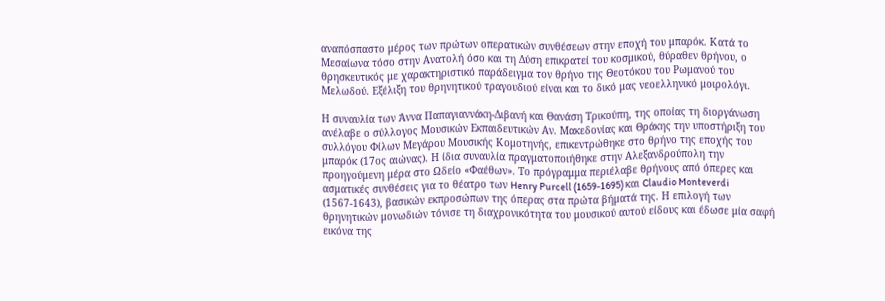αναπόσπαστο μέρος των πρώτων οπερατικών συνθέσεων στην εποχή του μπαρόκ. Κατά το Μεσαίωνα τόσο στην Ανατολή όσο και τη Δύση επικρατεί του κοσμικού, θύραθεν θρήνου, ο θρησκευτικός με χαρακτηριστικό παράδειγμα τον θρήνο της Θεοτόκου του Ρωμανού του Μελωδού. Εξέλιξη του θρηνητικού τραγουδιού είναι και το δικό μας νεοελληνικό μοιρολόγι.

Η συναυλία των Άννα Παπαγιαννάκη-Διβανή και Θανάση Τρικούπη, της οποίας τη διοργάνωση ανέλαβε ο σύλλογος Μουσικών Εκπαιδευτικών Αν. Μακεδονίας και Θράκης την υποστήριξη του συλλόγου Φίλων Μεγάρου Μουσικής Κομοτηνής, επικεντρώθηκε στο θρήνο της εποχής του μπαρόκ (17ος αιώνας). Η ίδια συναυλία πραγματοποιήθηκε στην Αλεξανδρούπολη την προηγούμενη μέρα στο Ωδείο «Φαέθων». Το πρόγραμμα περιέλαβε θρήνους από όπερες και ασματικές συνθέσεις για το θέατρο των Henry Purcell (1659-1695) και Claudio Monteverdi (1567-1643), βασικών εκπροσώπων της όπερας στα πρώτα βήματά της. Η επιλογή των θρηνητικών μονωδιών τόνισε τη διαχρονικότητα του μουσικού αυτού είδους και έδωσε μία σαφή εικόνα της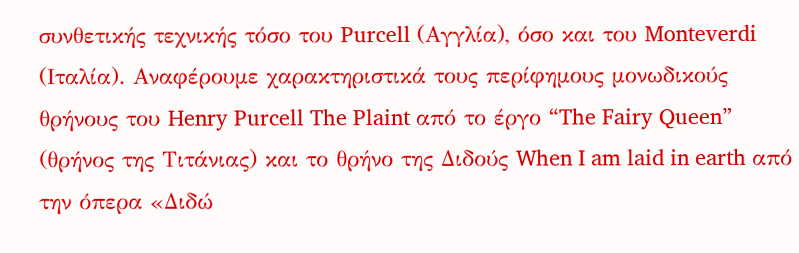συνθετικής τεχνικής τόσο του Purcell (Αγγλία), όσο και του Monteverdi (Ιταλία). Αναφέρουμε χαρακτηριστικά τους περίφημους μονωδικούς θρήνους του Henry Purcell The Plaint από το έργο “The Fairy Queen” (θρήνος της Τιτάνιας) και το θρήνο της Διδούς When I am laid in earth από την όπερα «Διδώ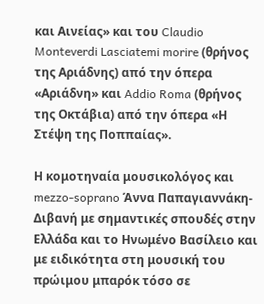και Αινείας» και του Claudio Monteverdi Lasciatemi morire (θρήνος της Αριάδνης) από την όπερα «Αριάδνη» και Addio Roma (θρήνος της Οκτάβια) από την όπερα «Η Στέψη της Ποππαίας».

Η κομοτηναία μουσικολόγος και mezzo-soprano Άννα Παπαγιαννάκη-Διβανή με σημαντικές σπουδές στην Ελλάδα και το Ηνωμένο Βασίλειο και με ειδικότητα στη μουσική του πρώιμου μπαρόκ τόσο σε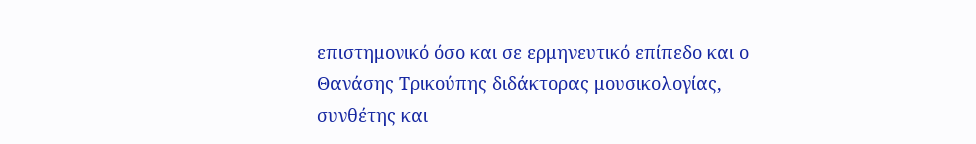επιστημονικό όσο και σε ερμηνευτικό επίπεδο και ο Θανάσης Τρικούπης διδάκτορας μουσικολογίας, συνθέτης και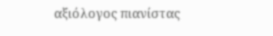αξιόλογος πιανίστας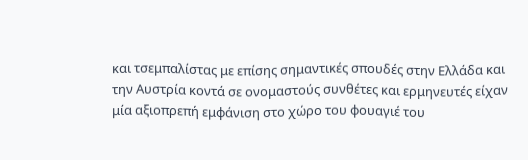και τσεμπαλίστας με επίσης σημαντικές σπουδές στην Ελλάδα και την Αυστρία κοντά σε ονομαστούς συνθέτες και ερμηνευτές είχαν μία αξιοπρεπή εμφάνιση στο χώρο του φουαγιέ του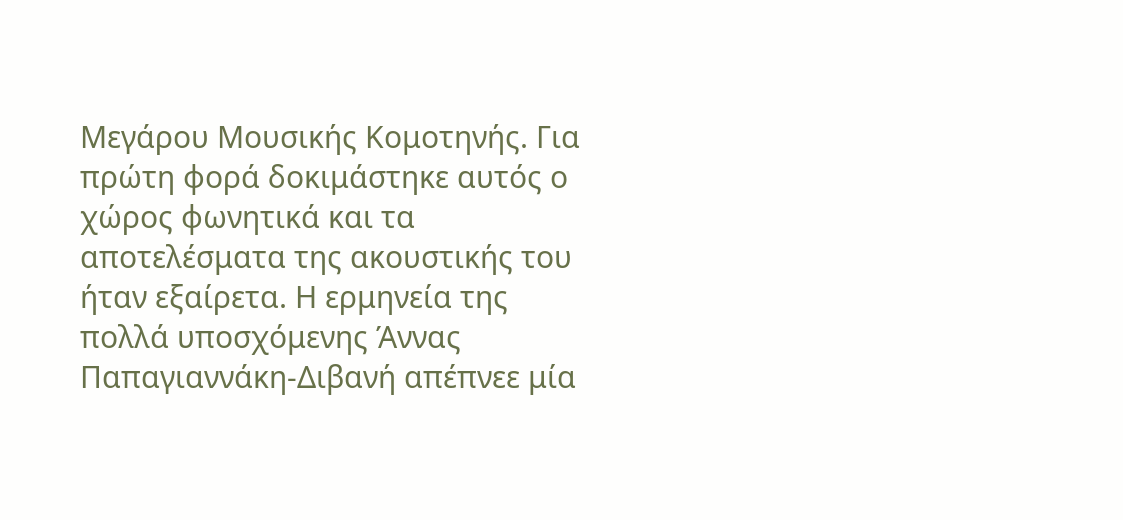Μεγάρου Μουσικής Κομοτηνής. Για πρώτη φορά δοκιμάστηκε αυτός ο χώρος φωνητικά και τα αποτελέσματα της ακουστικής του ήταν εξαίρετα. Η ερμηνεία της πολλά υποσχόμενης Άννας Παπαγιαννάκη-Διβανή απέπνεε μία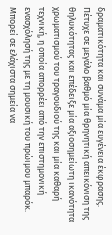δραματικότητα και συνάμα μία ευγένεια έκφρασης. Πέτυχε σε μεγάλο βαθμό μία θρηνητική απεικόνιση της θηλυκότητας και επέδειξε μία αξιοσημείωτη ικανότητα χρωματισμού του τραγουδιού της και μία καθαρή τεχνική, η οποία απορρέει από την επιστημονική ενασχόλησή της με τη μουσική του πρώιμου μπαρόκ. Μπορεί σε ελάχιστα σημεία να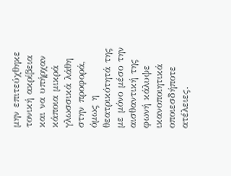μην επιτεύχθηκε τονική ακρίβεια και να υπήρχαν κάποια μικρά γλωσσικά λάθη στην προφορά, όμως η θεατρικότητά της με μόνο μέσο την αισθαντική της φωνή κάλυψε ικανοποιητικά οποιεσδήποτε ατέλειες.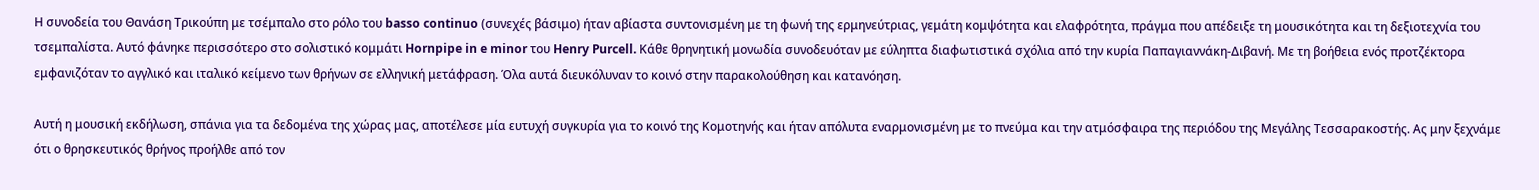Η συνοδεία του Θανάση Τρικούπη με τσέμπαλο στο ρόλο του basso continuo (συνεχές βάσιμο) ήταν αβίαστα συντονισμένη με τη φωνή της ερμηνεύτριας, γεμάτη κομψότητα και ελαφρότητα, πράγμα που απέδειξε τη μουσικότητα και τη δεξιοτεχνία του τσεμπαλίστα. Αυτό φάνηκε περισσότερο στο σολιστικό κομμάτι Hornpipe in e minor του Henry Purcell. Κάθε θρηνητική μονωδία συνοδευόταν με εύληπτα διαφωτιστικά σχόλια από την κυρία Παπαγιαννάκη-Διβανή. Με τη βοήθεια ενός προτζέκτορα εμφανιζόταν το αγγλικό και ιταλικό κείμενο των θρήνων σε ελληνική μετάφραση. Όλα αυτά διευκόλυναν το κοινό στην παρακολούθηση και κατανόηση.

Αυτή η μουσική εκδήλωση, σπάνια για τα δεδομένα της χώρας μας, αποτέλεσε μία ευτυχή συγκυρία για το κοινό της Κομοτηνής και ήταν απόλυτα εναρμονισμένη με το πνεύμα και την ατμόσφαιρα της περιόδου της Μεγάλης Τεσσαρακοστής. Ας μην ξεχνάμε ότι ο θρησκευτικός θρήνος προήλθε από τον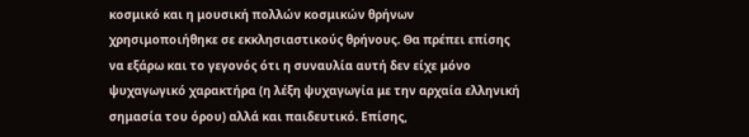κοσμικό και η μουσική πολλών κοσμικών θρήνων χρησιμοποιήθηκε σε εκκλησιαστικούς θρήνους. Θα πρέπει επίσης να εξάρω και το γεγονός ότι η συναυλία αυτή δεν είχε μόνο ψυχαγωγικό χαρακτήρα (η λέξη ψυχαγωγία με την αρχαία ελληνική σημασία του όρου) αλλά και παιδευτικό. Επίσης,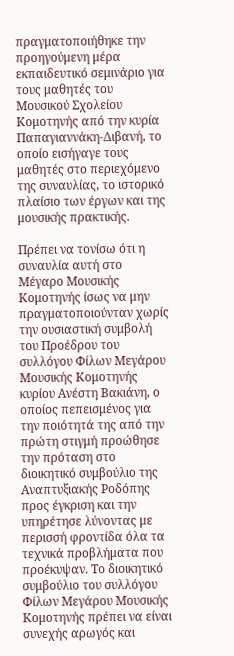πραγματοποιήθηκε την προηγούμενη μέρα εκπαιδευτικό σεμινάριο για τους μαθητές του Μουσικού Σχολείου Κομοτηνής από την κυρία Παπαγιαννάκη-Διβανή, το οποίο εισήγαγε τους μαθητές στο περιεχόμενο της συναυλίας, το ιστορικό πλαίσιο των έργων και της μουσικής πρακτικής.

Πρέπει να τονίσω ότι η συναυλία αυτή στο Μέγαρο Μουσικής Κομοτηνής ίσως να μην πραγματοποιούνταν χωρίς την ουσιαστική συμβολή του Προέδρου του συλλόγου Φίλων Μεγάρου Μουσικής Κομοτηνής κυρίου Ανέστη Βακιάνη, ο οποίος πεπεισμένος για την ποιότητά της από την πρώτη στιγμή προώθησε την πρόταση στο διοικητικό συμβούλιο της Αναπτυξιακής Ροδόπης προς έγκριση και την υπηρέτησε λύνοντας με περισσή φροντίδα όλα τα τεχνικά προβλήματα που προέκυψαν. Το διοικητικό συμβούλιο του συλλόγου Φίλων Μεγάρου Μουσικής Κομοτηνής πρέπει να είναι συνεχής αρωγός και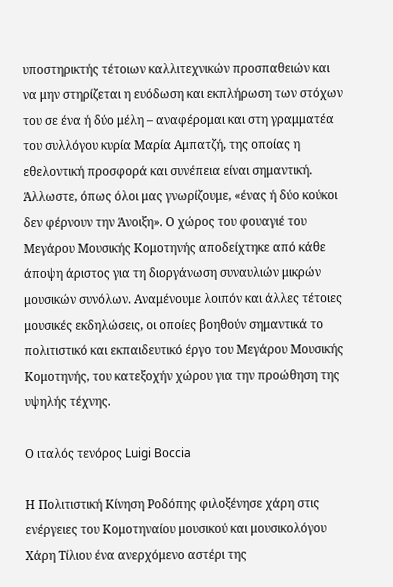υποστηρικτής τέτοιων καλλιτεχνικών προσπαθειών και να μην στηρίζεται η ευόδωση και εκπλήρωση των στόχων του σε ένα ή δύο μέλη – αναφέρομαι και στη γραμματέα του συλλόγου κυρία Μαρία Αμπατζή, της οποίας η εθελοντική προσφορά και συνέπεια είναι σημαντική. Άλλωστε, όπως όλοι μας γνωρίζουμε, «ένας ή δύο κούκοι δεν φέρνουν την Άνοιξη». Ο χώρος του φουαγιέ του Μεγάρου Μουσικής Κομοτηνής αποδείχτηκε από κάθε άποψη άριστος για τη διοργάνωση συναυλιών μικρών μουσικών συνόλων. Αναμένουμε λοιπόν και άλλες τέτοιες μουσικές εκδηλώσεις, οι οποίες βοηθούν σημαντικά το πολιτιστικό και εκπαιδευτικό έργο του Μεγάρου Μουσικής Κομοτηνής, του κατεξοχήν χώρου για την προώθηση της υψηλής τέχνης.

Ο ιταλός τενόρος Luigi Bοccia

Η Πολιτιστική Κίνηση Ροδόπης φιλοξένησε χάρη στις ενέργειες του Κομοτηναίου μουσικού και μουσικολόγου Χάρη Τίλιου ένα ανερχόμενο αστέρι της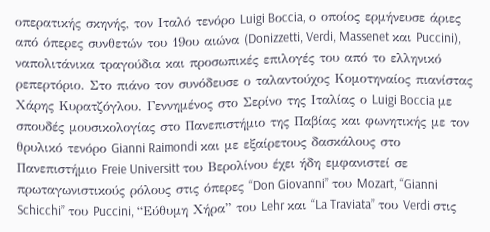οπερατικής σκηνής, τον Ιταλό τενόρο Luigi Bοccia, ο οποίος ερμήνευσε άριες από όπερες συνθετών του 19ου αιώνα (Donizzetti, Verdi, Massenet και Puccini), ναπολιτάνικα τραγούδια και προσωπικές επιλογές του από το ελληνικό ρεπερτόριο. Στο πιάνο τον συνόδευσε ο ταλαντούχος Κομοτηναίος πιανίστας Χάρης Κυρατζόγλου. Γεννημένος στο Σερίνο της Ιταλίας ο Luigi Boccia με σπουδές μουσικολογίας στο Πανεπιστήμιο της Παβίας και φωνητικής με τον θρυλικό τενόρο Gianni Raimondi και με εξαίρετους δασκάλους στο Πανεπιστήμιο Freie Universitt του Βερολίνου έχει ήδη εμφανιστεί σε πρωταγωνιστικούς ρόλους στις όπερες “Don Giovanni” του Mozart, “Gianni Schicchi” του Puccini, “Εύθυμη Χήρα” του Lehr και “La Traviata” του Verdi στις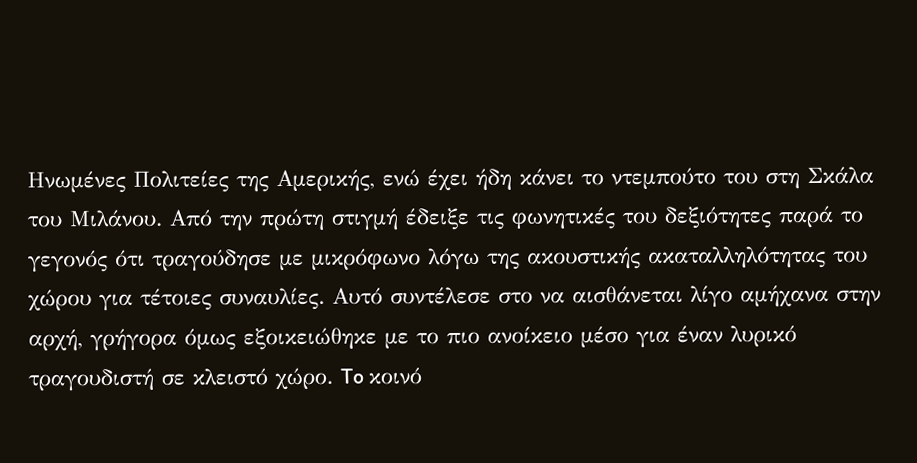Ηνωμένες Πολιτείες της Αμερικής, ενώ έχει ήδη κάνει το ντεμπούτο του στη Σκάλα του Μιλάνου. Από την πρώτη στιγμή έδειξε τις φωνητικές του δεξιότητες παρά το γεγονός ότι τραγούδησε με μικρόφωνο λόγω της ακουστικής ακαταλληλότητας του χώρου για τέτοιες συναυλίες. Αυτό συντέλεσε στο να αισθάνεται λίγο αμήχανα στην αρχή, γρήγορα όμως εξοικειώθηκε με το πιο ανοίκειο μέσο για έναν λυρικό τραγουδιστή σε κλειστό χώρο. To κοινό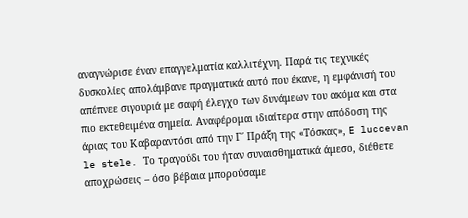αναγνώρισε έναν επαγγελματία καλλιτέχνη. Παρά τις τεχνικές δυσκολίες απολάμβανε πραγματικά αυτό που έκανε, η εμφάνισή του απέπνεε σιγουριά με σαφή έλεγχο των δυνάμεων του ακόμα και στα πιο εκτεθειμένα σημεία. Αναφέρομαι ιδιαίτερα στην απόδοση της άριας του Καβαραντόσι από την Γ΄ Πράξη της «Τόσκας», E luccevan le stele. Το τραγούδι του ήταν συναισθηματικά άμεσο, διέθετε αποχρώσεις – όσο βέβαια μπορούσαμε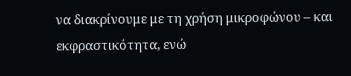να διακρίνουμε με τη χρήση μικροφώνου – και εκφραστικότητα, ενώ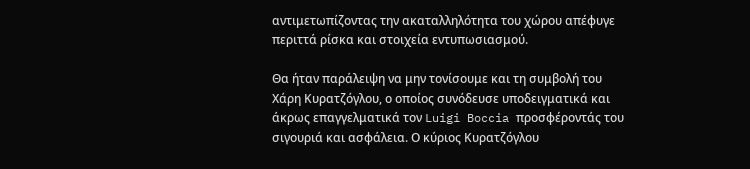αντιμετωπίζοντας την ακαταλληλότητα του χώρου απέφυγε περιττά ρίσκα και στοιχεία εντυπωσιασμού.

Θα ήταν παράλειψη να μην τονίσουμε και τη συμβολή του Χάρη Κυρατζόγλου, ο οποίος συνόδευσε υποδειγματικά και άκρως επαγγελματικά τον Luigi Boccia προσφέροντάς του σιγουριά και ασφάλεια. Ο κύριος Κυρατζόγλου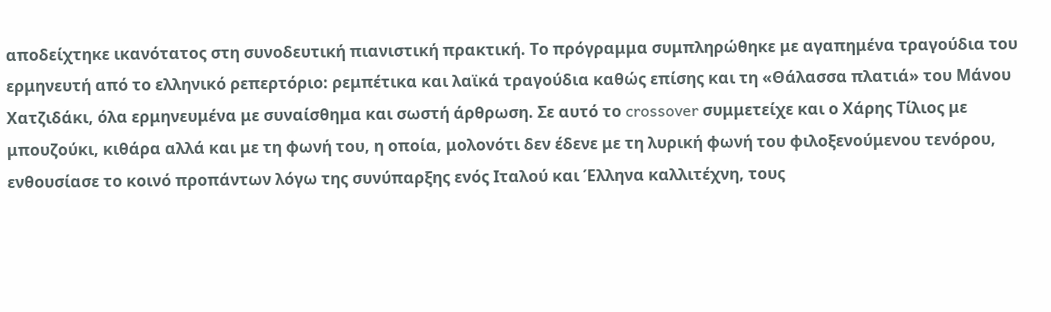αποδείχτηκε ικανότατος στη συνοδευτική πιανιστική πρακτική. Το πρόγραμμα συμπληρώθηκε με αγαπημένα τραγούδια του ερμηνευτή από το ελληνικό ρεπερτόριο: ρεμπέτικα και λαϊκά τραγούδια καθώς επίσης και τη «Θάλασσα πλατιά» του Μάνου Χατζιδάκι, όλα ερμηνευμένα με συναίσθημα και σωστή άρθρωση. Σε αυτό το crossover συμμετείχε και ο Χάρης Τίλιος με μπουζούκι, κιθάρα αλλά και με τη φωνή του, η οποία, μολονότι δεν έδενε με τη λυρική φωνή του φιλοξενούμενου τενόρου, ενθουσίασε το κοινό προπάντων λόγω της συνύπαρξης ενός Ιταλού και Έλληνα καλλιτέχνη, τους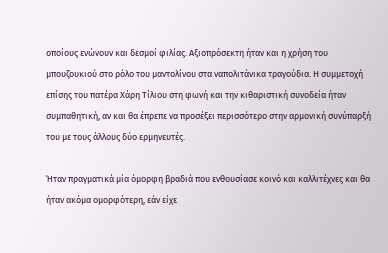οποίους ενώνουν και δεσμοί φιλίας. Αξιοπρόσεκτη ήταν και η χρήση του μπουζουκιού στο ρόλο του μαντολίνου στα ναπολιτάνικα τραγούδια. Η συμμετοχή επίσης του πατέρα Χάρη Τίλιου στη φωνή και την κιθαριστική συνοδεία ήταν συμπαθητική, αν και θα έπρεπε να προσέξει περισσότερο στην αρμονική συνύπαρξή του με τους άλλους δύο ερμηνευτές.

Ήταν πραγματικά μία όμορφη βραδιά που ενθουσίασε κοινό και καλλιτέχνες και θα ήταν ακόμα ομορφότερη, εάν είχε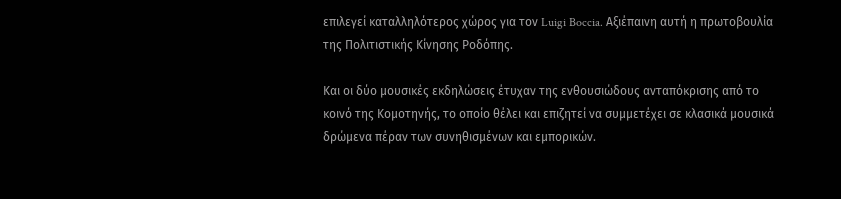επιλεγεί καταλληλότερος χώρος για τον Luigi Boccia. Αξιέπαινη αυτή η πρωτοβουλία της Πολιτιστικής Κίνησης Ροδόπης.

Και οι δύο μουσικές εκδηλώσεις έτυχαν της ενθουσιώδους ανταπόκρισης από το κοινό της Κομοτηνής, το οποίο θέλει και επιζητεί να συμμετέχει σε κλασικά μουσικά δρώμενα πέραν των συνηθισμένων και εμπορικών.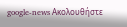google-news Ακολουθήστε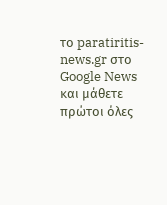το paratiritis-news.gr στο Google News και μάθετε πρώτοι όλες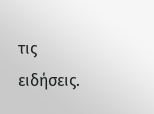τις ειδήσεις.